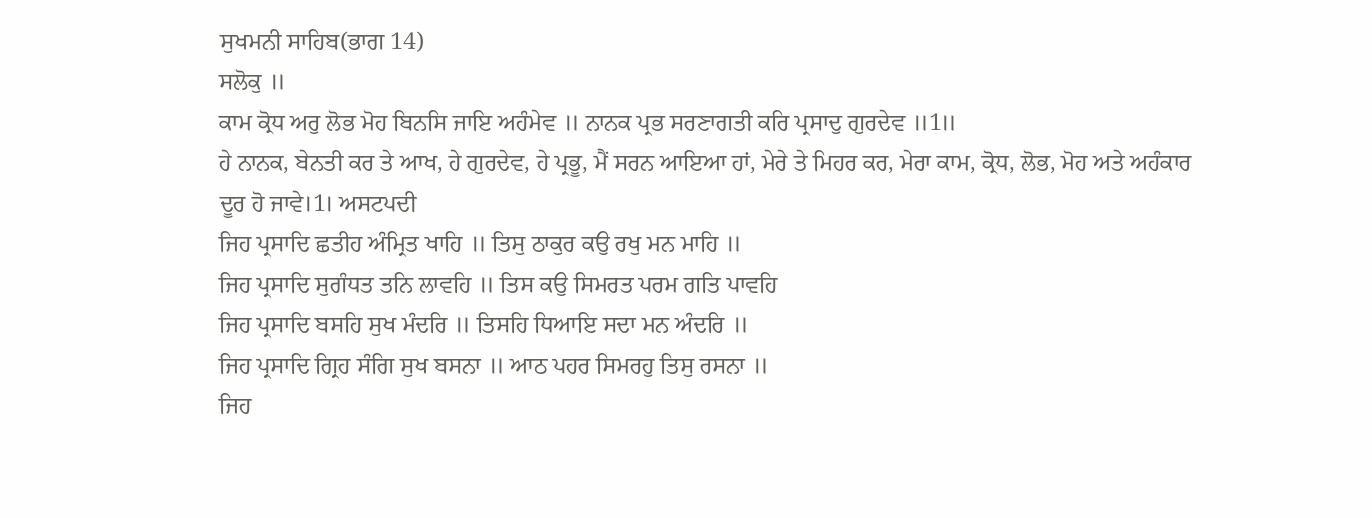ਸੁਖਮਨੀ ਸਾਹਿਬ(ਭਾਗ 14)
ਸਲੋਕੁ ॥
ਕਾਮ ਕ੍ਰੋਧ ਅਰੁ ਲੋਭ ਮੋਹ ਬਿਨਸਿ ਜਾਇ ਅਹੰਮੇਵ ॥ ਨਾਨਕ ਪ੍ਰਭ ਸਰਣਾਗਤੀ ਕਰਿ ਪ੍ਰਸਾਦੁ ਗੁਰਦੇਵ ॥1॥
ਹੇ ਨਾਨਕ, ਬੇਨਤੀ ਕਰ ਤੇ ਆਖ, ਹੇ ਗੁਰਦੇਵ, ਹੇ ਪ੍ਰਭੂ, ਮੈਂ ਸਰਨ ਆਇਆ ਹਾਂ, ਮੇਰੇ ਤੇ ਮਿਹਰ ਕਰ, ਮੇਰਾ ਕਾਮ, ਕ੍ਰੋਧ, ਲੋਭ, ਮੋਹ ਅਤੇ ਅਹੰਕਾਰ ਦੂਰ ਹੋ ਜਾਵੇ।1। ਅਸਟਪਦੀ
ਜਿਹ ਪ੍ਰਸਾਦਿ ਛਤੀਹ ਅੰਮ੍ਰਿਤ ਖਾਹਿ ॥ ਤਿਸੁ ਠਾਕੁਰ ਕਉ ਰਖੁ ਮਨ ਮਾਹਿ ॥
ਜਿਹ ਪ੍ਰਸਾਦਿ ਸੁਗੰਧਤ ਤਨਿ ਲਾਵਹਿ ॥ ਤਿਸ ਕਉ ਸਿਮਰਤ ਪਰਮ ਗਤਿ ਪਾਵਹਿ
ਜਿਹ ਪ੍ਰਸਾਦਿ ਬਸਹਿ ਸੁਖ ਮੰਦਰਿ ॥ ਤਿਸਹਿ ਧਿਆਇ ਸਦਾ ਮਨ ਅੰਦਰਿ ॥
ਜਿਹ ਪ੍ਰਸਾਦਿ ਗ੍ਰਿਹ ਸੰਗਿ ਸੁਖ ਬਸਨਾ ॥ ਆਠ ਪਹਰ ਸਿਮਰਹੁ ਤਿਸੁ ਰਸਨਾ ॥
ਜਿਹ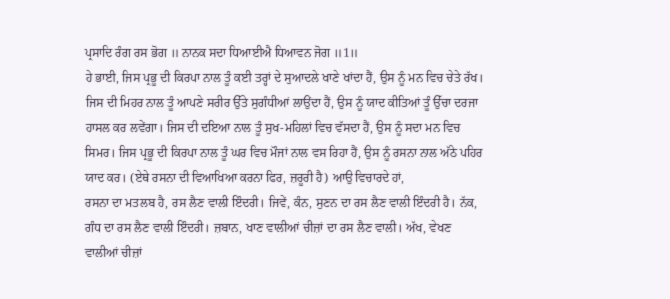ਪ੍ਰਸਾਦਿ ਰੰਗ ਰਸ ਭੋਗ ॥ ਨਾਨਕ ਸਦਾ ਧਿਆਈਐ ਧਿਆਵਨ ਜੋਗ ॥1॥
ਹੇ ਭਾਈ, ਜਿਸ ਪ੍ਰਭੂ ਦੀ ਕਿਰਪਾ ਨਾਲ ਤੂੰ ਕਈ ਤਰ੍ਹਾਂ ਦੇ ਸੁਆਦਲੇ ਖਾਣੇ ਖਾਂਦਾ ਹੈਂ, ਉਸ ਨੂੰ ਮਨ ਵਿਚ ਚੇਤੇ ਰੱਖ। ਜਿਸ ਦੀ ਮਿਹਰ ਨਾਲ ਤੂੰ ਆਪਣੇ ਸਰੀਰ ਉੱਤੇ ਸੁਗੰਧੀਆਂ ਲਾਉਂਦਾ ਹੈਂ, ਉਸ ਨੂੰ ਯਾਦ ਕੀਤਿਆਂ ਤੂੰ ਉੱਚਾ ਦਰਜਾ ਹਾਸਲ ਕਰ ਲਵੇਂਗਾ। ਜਿਸ ਦੀ ਦਇਆ ਨਾਲ ਤੂੰ ਸੁਖ-ਮਹਿਲਾਂ ਵਿਚ ਵੱਸਦਾ ਹੈਂ, ਉਸ ਨੂੰ ਸਦਾ ਮਨ ਵਿਚ ਸਿਮਰ। ਜਿਸ ਪ੍ਰਭੂ ਦੀ ਕਿਰਪਾ ਨਾਲ ਤੂੰ ਘਰ ਵਿਚ ਮੌਜਾਂ ਨਾਲ ਵਸ ਰਿਹਾ ਹੈਂ, ਉਸ ਨੂੰ ਰਸਨਾ ਨਾਲ ਅੱਠੇ ਪਹਿਰ ਯਾਦ ਕਰ। (ਏਥੇ ਰਸਨਾ ਦੀ ਵਿਆਖਿਆ ਕਰਨਾ ਫਿਰ, ਜ਼ਰੂਰੀ ਹੈ) ਆਉ ਵਿਚਾਰਦੇ ਹਾਂ,
ਰਸਨਾ ਦਾ ਮਤਲਬ ਹੈ, ਰਸ ਲੈਣ ਵਾਲੀ ਇੰਦਰੀ। ਜਿਵੇਂ, ਕੰਨ, ਸੁਣਨ ਦਾ ਰਸ ਲੈਣ ਵਾਲੀ ਇੰਦਰੀ ਹੈ। ਨੱਕ, ਗੰਧ ਦਾ ਰਸ ਲੈਣ ਵਾਲੀ ਇੰਦਰੀ। ਜ਼ਬਾਨ, ਖਾਣ ਵਾਲੀਆਂ ਚੀਜ਼ਾਂ ਦਾ ਰਸ ਲੈਣ ਵਾਲੀ। ਅੱਖ, ਵੇਖਣ ਵਾਲੀਆਂ ਚੀਜ਼ਾਂ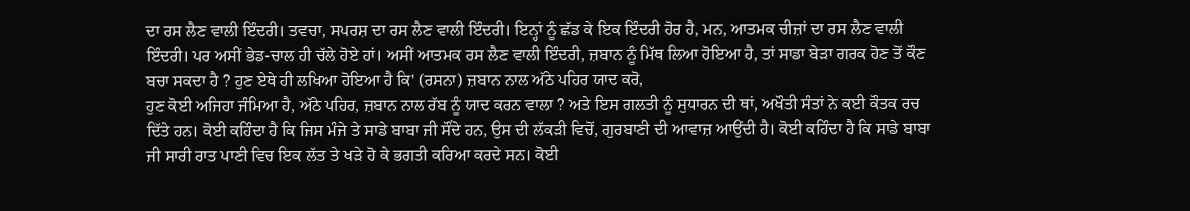ਦਾ ਰਸ ਲੈਣ ਵਾਲੀ ਇੰਦਰੀ। ਤਵਚਾ, ਸਪਰਸ਼ ਦਾ ਰਸ ਲੈਣ ਵਾਲੀ ਇੰਦਰੀ। ਇਨ੍ਹਾਂ ਨੂੰ ਛੱਡ ਕੇ ਇਕ ਇੰਦਰੀ ਹੋਰ ਹੈ, ਮਨ, ਆਤਮਕ ਚੀਜ਼ਾਂ ਦਾ ਰਸ ਲੈਣ ਵਾਲੀ ਇੰਦਰੀ। ਪਰ ਅਸੀਂ ਭੇਡ-ਚਾਲ ਹੀ ਚੱਲੇ ਹੋਏ ਹਾਂ। ਅਸੀਂ ਆਤਮਕ ਰਸ ਲੈਣ ਵਾਲੀ ਇੰਦਰੀ, ਜ਼ਬਾਨ ਨੂੰ ਮਿੱਥ ਲਿਆ ਹੋਇਆ ਹੈ, ਤਾਂ ਸਾਡਾ ਬੇੜਾ ਗਰਕ ਹੋਣ ਤੋਂ ਕੌਣ ਬਚਾ ਸਕਦਾ ਹੈ ? ਹੁਣ ਏਥੇ ਹੀ ਲਖਿਆ ਹੋਇਆ ਹੈ ਕਿ' (ਰਸਨਾ) ਜ਼ਬਾਨ ਨਾਲ ਅੱਠੇ ਪਹਿਰ ਯਾਦ ਕਰੋ,
ਹੁਣ ਕੋਈ ਅਜਿਹਾ ਜੰਮਿਆ ਹੈ, ਅੱਠੇ ਪਹਿਰ, ਜ਼ਬਾਨ ਨਾਲ ਰੱਬ ਨੂੰ ਯਾਦ ਕਰਨ ਵਾਲਾ ? ਅਤੇ ਇਸ ਗਲਤੀ ਨੂੰ ਸੁਧਾਰਨ ਦੀ ਥਾਂ, ਅਖੌਤੀ ਸੰਤਾਂ ਨੇ ਕਈ ਕੌਤਕ ਰਚ ਦਿੱਤੇ ਹਨ। ਕੋਈ ਕਹਿੰਦਾ ਹੈ ਕਿ ਜਿਸ ਮੰਜੇ ਤੇ ਸਾਡੇ ਬਾਬਾ ਜੀ ਸੌਂਦੇ ਹਨ, ਉਸ ਦੀ ਲੱਕੜੀ ਵਿਚੋਂ, ਗੁਰਬਾਣੀ ਦੀ ਆਵਾਜ਼ ਆਉਂਦੀ ਹੈ। ਕੋਈ ਕਹਿੰਦਾ ਹੈ ਕਿ ਸਾਡੇ ਬਾਬਾ ਜੀ ਸਾਰੀ ਰਾਤ ਪਾਣੀ ਵਿਚ ਇਕ ਲੱਤ ਤੇ ਖੜੇ ਹੋ ਕੇ ਭਗਤੀ ਕਰਿਆ ਕਰਦੇ ਸਨ। ਕੋਈ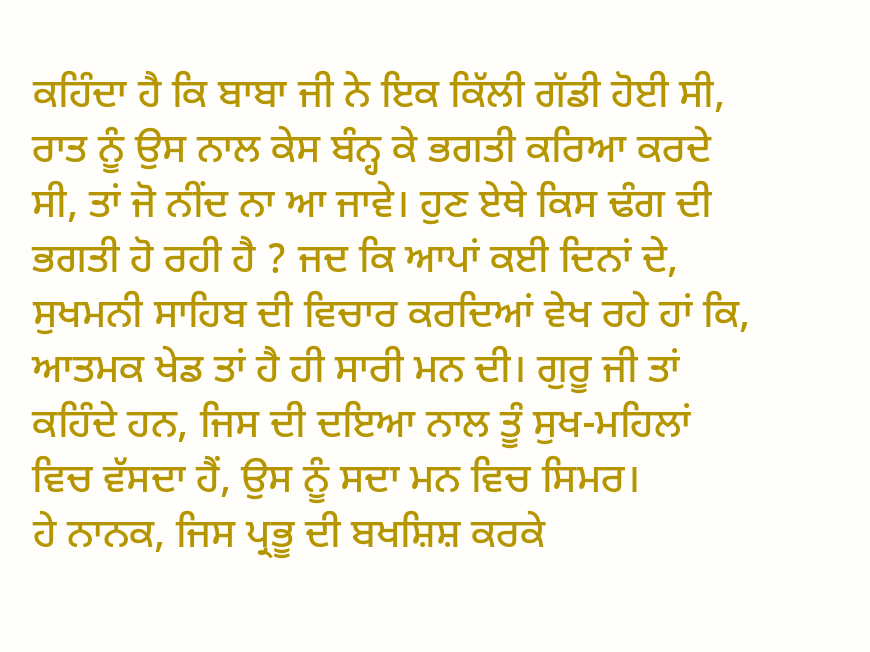ਕਹਿੰਦਾ ਹੈ ਕਿ ਬਾਬਾ ਜੀ ਨੇ ਇਕ ਕਿੱਲੀ ਗੱਡੀ ਹੋਈ ਸੀ, ਰਾਤ ਨੂੰ ਉਸ ਨਾਲ ਕੇਸ ਬੰਨ੍ਹ ਕੇ ਭਗਤੀ ਕਰਿਆ ਕਰਦੇ ਸੀ, ਤਾਂ ਜੋ ਨੀਂਦ ਨਾ ਆ ਜਾਵੇ। ਹੁਣ ਏਥੇ ਕਿਸ ਢੰਗ ਦੀ ਭਗਤੀ ਹੋ ਰਹੀ ਹੈ ? ਜਦ ਕਿ ਆਪਾਂ ਕਈ ਦਿਨਾਂ ਦੇ, ਸੁਖਮਨੀ ਸਾਹਿਬ ਦੀ ਵਿਚਾਰ ਕਰਦਿਆਂ ਵੇਖ ਰਹੇ ਹਾਂ ਕਿ, ਆਤਮਕ ਖੇਡ ਤਾਂ ਹੈ ਹੀ ਸਾਰੀ ਮਨ ਦੀ। ਗੁਰੂ ਜੀ ਤਾਂ ਕਹਿੰਦੇ ਹਨ, ਜਿਸ ਦੀ ਦਇਆ ਨਾਲ ਤੂੰ ਸੁਖ-ਮਹਿਲਾਂ ਵਿਚ ਵੱਸਦਾ ਹੈਂ, ਉਸ ਨੂੰ ਸਦਾ ਮਨ ਵਿਚ ਸਿਮਰ।
ਹੇ ਨਾਨਕ, ਜਿਸ ਪ੍ਰਭੂ ਦੀ ਬਖਸ਼ਿਸ਼ ਕਰਕੇ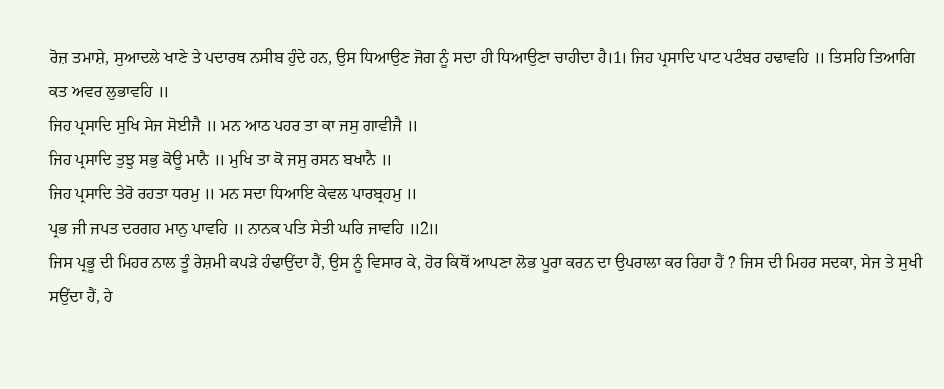ਰੋਜ਼ ਤਮਾਸ਼ੇ, ਸੁਆਦਲੇ ਖਾਣੇ ਤੇ ਪਦਾਰਥ ਨਸੀਬ ਹੁੰਦੇ ਹਨ, ਉਸ ਧਿਆਉਣ ਜੋਗ ਨੂੰ ਸਦਾ ਹੀ ਧਿਆਉਣਾ ਚਾਹੀਦਾ ਹੈ।1। ਜਿਹ ਪ੍ਰਸਾਦਿ ਪਾਟ ਪਟੰਬਰ ਹਢਾਵਹਿ ॥ ਤਿਸਹਿ ਤਿਆਗਿ ਕਤ ਅਵਰ ਲੁਭਾਵਹਿ ॥
ਜਿਹ ਪ੍ਰਸਾਦਿ ਸੁਖਿ ਸੇਜ ਸੋਈਜੈ ॥ ਮਨ ਆਠ ਪਹਰ ਤਾ ਕਾ ਜਸੁ ਗਾਵੀਜੈ ॥
ਜਿਹ ਪ੍ਰਸਾਦਿ ਤੁਝੁ ਸਭੁ ਕੋਊ ਮਾਨੈ ॥ ਮੁਖਿ ਤਾ ਕੋ ਜਸੁ ਰਸਨ ਬਖਾਨੈ ॥
ਜਿਹ ਪ੍ਰਸਾਦਿ ਤੇਰੋ ਰਹਤਾ ਧਰਮੁ ॥ ਮਨ ਸਦਾ ਧਿਆਇ ਕੇਵਲ ਪਾਰਬ੍ਰਹਮੁ ॥
ਪ੍ਰਭ ਜੀ ਜਪਤ ਦਰਗਹ ਮਾਨੁ ਪਾਵਹਿ ॥ ਨਾਨਕ ਪਤਿ ਸੇਤੀ ਘਰਿ ਜਾਵਹਿ ॥2॥
ਜਿਸ ਪ੍ਰਭੂ ਦੀ ਮਿਹਰ ਨਾਲ ਤੂੰ ਰੇਸ਼ਮੀ ਕਪੜੇ ਹੰਢਾਉਂਦਾ ਹੈਂ, ਉਸ ਨੂੰ ਵਿਸਾਰ ਕੇ, ਹੋਰ ਕਿਥੋਂ ਆਪਣਾ ਲੋਭ ਪੂਰਾ ਕਰਨ ਦਾ ਉਪਰਾਲਾ ਕਰ ਰਿਹਾ ਹੈਂ ? ਜਿਸ ਦੀ ਮਿਹਰ ਸਦਕਾ, ਸੇਜ ਤੇ ਸੁਖੀ ਸਉਂਦਾ ਹੈਂ, ਹੇ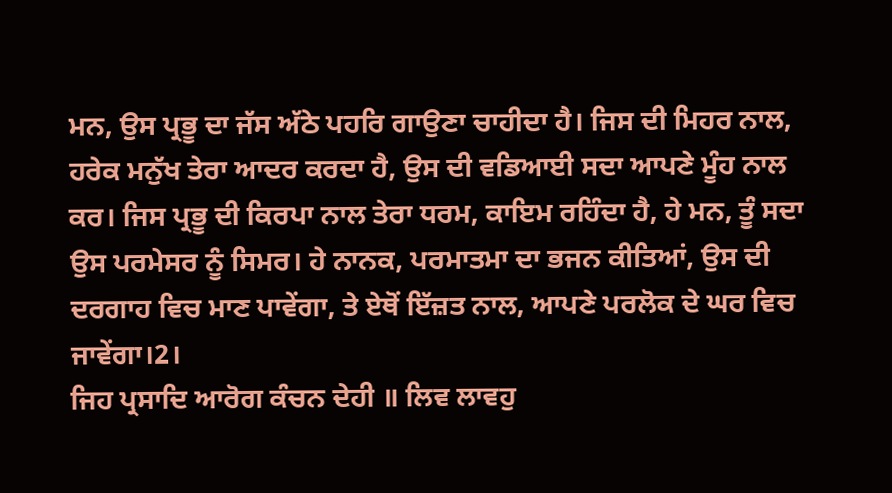ਮਨ, ਉਸ ਪ੍ਰਭੂ ਦਾ ਜੱਸ ਅੱਠੇ ਪਹਰਿ ਗਾਉਣਾ ਚਾਹੀਦਾ ਹੈ। ਜਿਸ ਦੀ ਮਿਹਰ ਨਾਲ, ਹਰੇਕ ਮਨੁੱਖ ਤੇਰਾ ਆਦਰ ਕਰਦਾ ਹੈ, ਉਸ ਦੀ ਵਡਿਆਈ ਸਦਾ ਆਪਣੇ ਮੂੰਹ ਨਾਲ ਕਰ। ਜਿਸ ਪ੍ਰਭੂ ਦੀ ਕਿਰਪਾ ਨਾਲ ਤੇਰਾ ਧਰਮ, ਕਾਇਮ ਰਹਿੰਦਾ ਹੈ, ਹੇ ਮਨ, ਤੂੰ ਸਦਾ ਉਸ ਪਰਮੇਸਰ ਨੂੰ ਸਿਮਰ। ਹੇ ਨਾਨਕ, ਪਰਮਾਤਮਾ ਦਾ ਭਜਨ ਕੀਤਿਆਂ, ਉਸ ਦੀ ਦਰਗਾਹ ਵਿਚ ਮਾਣ ਪਾਵੇਂਗਾ, ਤੇ ਏਥੋਂ ਇੱਜ਼ਤ ਨਾਲ, ਆਪਣੇ ਪਰਲੋਕ ਦੇ ਘਰ ਵਿਚ ਜਾਵੇਂਗਾ।2।
ਜਿਹ ਪ੍ਰਸਾਦਿ ਆਰੋਗ ਕੰਚਨ ਦੇਹੀ ॥ ਲਿਵ ਲਾਵਹੁ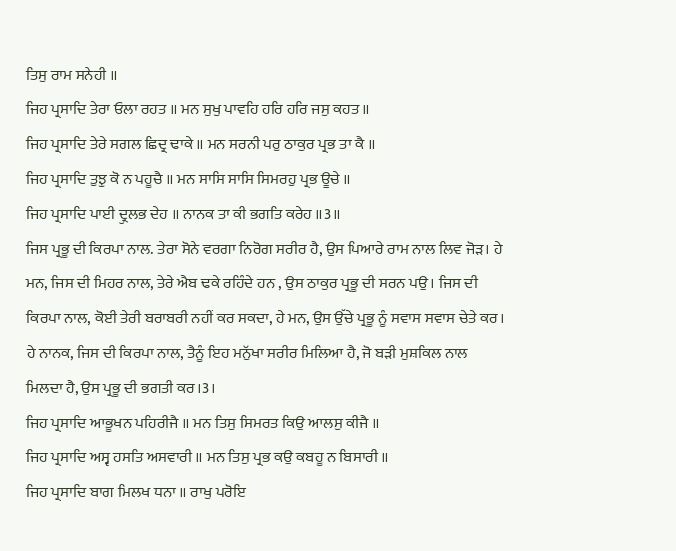ਤਿਸੁ ਰਾਮ ਸਨੇਹੀ ॥
ਜਿਹ ਪ੍ਰਸਾਦਿ ਤੇਰਾ ਓਲਾ ਰਹਤ ॥ ਮਨ ਸੁਖੁ ਪਾਵਹਿ ਹਰਿ ਹਰਿ ਜਸੁ ਕਹਤ ॥
ਜਿਹ ਪ੍ਰਸਾਦਿ ਤੇਰੇ ਸਗਲ ਛਿਦ੍ਰ ਢਾਕੇ ॥ ਮਨ ਸਰਨੀ ਪਰੁ ਠਾਕੁਰ ਪ੍ਰਭ ਤਾ ਕੈ ॥
ਜਿਹ ਪ੍ਰਸਾਦਿ ਤੁਝੁ ਕੋ ਨ ਪਹੂਚੈ ॥ ਮਨ ਸਾਸਿ ਸਾਸਿ ਸਿਮਰਹੁ ਪ੍ਰਭ ਊਚੇ ॥
ਜਿਹ ਪ੍ਰਸਾਦਿ ਪਾਈ ਦ੍ਰੁਲਭ ਦੇਹ ॥ ਨਾਨਕ ਤਾ ਕੀ ਭਗਤਿ ਕਰੇਹ ॥3॥
ਜਿਸ ਪ੍ਰਭੂ ਦੀ ਕਿਰਪਾ ਨਾਲ. ਤੇਰਾ ਸੋਨੇ ਵਰਗਾ ਨਿਰੋਗ ਸਰੀਰ ਹੈ, ਉਸ ਪਿਆਰੇ ਰਾਮ ਨਾਲ ਲਿਵ ਜੋੜ। ਹੇ ਮਨ, ਜਿਸ ਦੀ ਮਿਹਰ ਨਾਲ, ਤੇਰੇ ਐਬ ਢਕੇ ਰਹਿੰਦੇ ਹਨ , ਉਸ ਠਾਕੁਰ ਪ੍ਰਭੂ ਦੀ ਸਰਨ ਪਉ। ਜਿਸ ਦੀ ਕਿਰਪਾ ਨਾਲ, ਕੋਈ ਤੇਰੀ ਬਰਾਬਰੀ ਨਹੀਂ ਕਰ ਸਕਦਾ, ਹੇ ਮਨ, ਉਸ ਉੱਚੇ ਪ੍ਰਭੂ ਨੂੰ ਸਵਾਸ ਸਵਾਸ ਚੇਤੇ ਕਰ। ਹੇ ਨਾਨਕ, ਜਿਸ ਦੀ ਕਿਰਪਾ ਨਾਲ, ਤੈਨੂੰ ਇਹ ਮਨੁੱਖਾ ਸਰੀਰ ਮਿਲਿਆ ਹੈ, ਜੋ ਬੜੀ ਮੁਸ਼ਕਿਲ ਨਾਲ ਮਿਲਦਾ ਹੈ, ਉਸ ਪ੍ਰਭੂ ਦੀ ਭਗਤੀ ਕਰ।3।
ਜਿਹ ਪ੍ਰਸਾਦਿ ਆਭੂਖਨ ਪਹਿਰੀਜੈ ॥ ਮਨ ਤਿਸੁ ਸਿਮਰਤ ਕਿਉ ਆਲਸੁ ਕੀਜੈ ॥
ਜਿਹ ਪ੍ਰਸਾਦਿ ਅਸ੍ਵ ਹਸਤਿ ਅਸਵਾਰੀ ॥ ਮਨ ਤਿਸੁ ਪ੍ਰਭ ਕਉ ਕਬਹੂ ਨ ਬਿਸਾਰੀ ॥
ਜਿਹ ਪ੍ਰਸਾਦਿ ਬਾਗ ਮਿਲਖ ਧਨਾ ॥ ਰਾਖੁ ਪਰੋਇ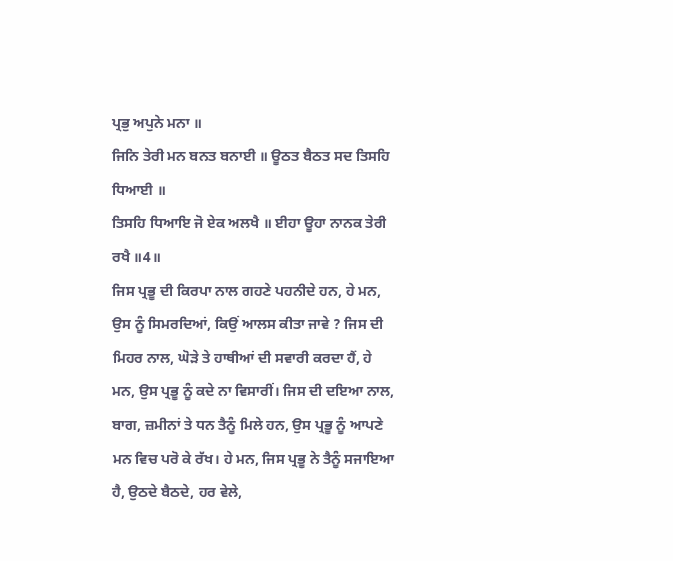ਪ੍ਰਭੁ ਅਪੁਨੇ ਮਨਾ ॥
ਜਿਨਿ ਤੇਰੀ ਮਨ ਬਨਤ ਬਨਾਈ ॥ ਊਠਤ ਬੈਠਤ ਸਦ ਤਿਸਹਿ ਧਿਆਈ ॥
ਤਿਸਹਿ ਧਿਆਇ ਜੋ ਏਕ ਅਲਖੈ ॥ ਈਹਾ ਊਹਾ ਨਾਨਕ ਤੇਰੀ ਰਖੈ ॥4॥
ਜਿਸ ਪ੍ਰਭੂ ਦੀ ਕਿਰਪਾ ਨਾਲ ਗਹਣੇ ਪਹਨੀਦੇ ਹਨ, ਹੇ ਮਨ, ਉਸ ਨੂੰ ਸਿਮਰਦਿਆਂ, ਕਿਉਂ ਆਲਸ ਕੀਤਾ ਜਾਵੇ ? ਜਿਸ ਦੀ ਮਿਹਰ ਨਾਲ, ਘੋੜੇ ਤੇ ਹਾਥੀਆਂ ਦੀ ਸਵਾਰੀ ਕਰਦਾ ਹੈਂ, ਹੇ ਮਨ, ਉਸ ਪ੍ਰਭੂ ਨੂੰ ਕਦੇ ਨਾ ਵਿਸਾਰੀਂ। ਜਿਸ ਦੀ ਦਇਆ ਨਾਲ, ਬਾਗ, ਜ਼ਮੀਨਾਂ ਤੇ ਧਨ ਤੈਨੂੰ ਮਿਲੇ ਹਨ, ਉਸ ਪ੍ਰਭੂ ਨੂੰ ਆਪਣੇ ਮਨ ਵਿਚ ਪਰੋ ਕੇ ਰੱਖ। ਹੇ ਮਨ, ਜਿਸ ਪ੍ਰਭੂ ਨੇ ਤੈਨੂੰ ਸਜਾਇਆ ਹੈ, ਉਠਦੇ ਬੈਠਦੇ, ਹਰ ਵੇਲੇ,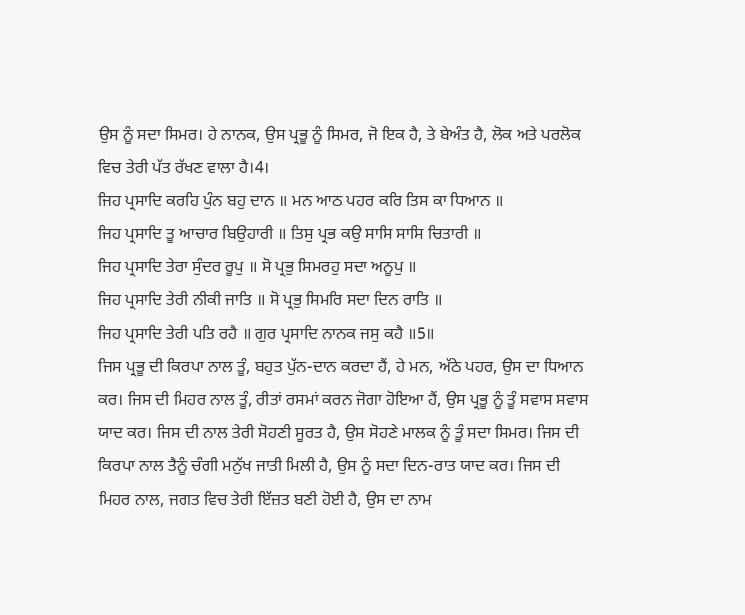ਉਸ ਨੂੰ ਸਦਾ ਸਿਮਰ। ਹੇ ਨਾਨਕ, ਉਸ ਪ੍ਰਭੂ ਨੂੰ ਸਿਮਰ, ਜੋ ਇਕ ਹੈ, ਤੇ ਬੇਅੰਤ ਹੈ, ਲੋਕ ਅਤੇ ਪਰਲੋਕ ਵਿਚ ਤੇਰੀ ਪੱਤ ਰੱਖਣ ਵਾਲਾ ਹੈ।4।
ਜਿਹ ਪ੍ਰਸਾਦਿ ਕਰਹਿ ਪੁੰਨ ਬਹੁ ਦਾਨ ॥ ਮਨ ਆਠ ਪਹਰ ਕਰਿ ਤਿਸ ਕਾ ਧਿਆਨ ॥
ਜਿਹ ਪ੍ਰਸਾਦਿ ਤੂ ਆਚਾਰ ਬਿਉਹਾਰੀ ॥ ਤਿਸੁ ਪ੍ਰਭ ਕਉ ਸਾਸਿ ਸਾਸਿ ਚਿਤਾਰੀ ॥
ਜਿਹ ਪ੍ਰਸਾਦਿ ਤੇਰਾ ਸੁੰਦਰ ਰੂਪੁ ॥ ਸੋ ਪ੍ਰਭੁ ਸਿਮਰਹੁ ਸਦਾ ਅਨੂਪੁ ॥
ਜਿਹ ਪ੍ਰਸਾਦਿ ਤੇਰੀ ਨੀਕੀ ਜਾਤਿ ॥ ਸੋ ਪ੍ਰਭੁ ਸਿਮਰਿ ਸਦਾ ਦਿਨ ਰਾਤਿ ॥
ਜਿਹ ਪ੍ਰਸਾਦਿ ਤੇਰੀ ਪਤਿ ਰਹੈ ॥ ਗੁਰ ਪ੍ਰਸਾਦਿ ਨਾਨਕ ਜਸੁ ਕਹੈ ॥5॥
ਜਿਸ ਪ੍ਰਭੂ ਦੀ ਕਿਰਪਾ ਨਾਲ ਤੂੰ, ਬਹੁਤ ਪੁੱਨ-ਦਾਨ ਕਰਦਾ ਹੈਂ, ਹੇ ਮਨ, ਅੱਠੇ ਪਹਰ, ਉਸ ਦਾ ਧਿਆਨ ਕਰ। ਜਿਸ ਦੀ ਮਿਹਰ ਨਾਲ ਤੂੰ, ਰੀਤਾਂ ਰਸਮਾਂ ਕਰਨ ਜੋਗਾ ਹੋਇਆ ਹੈਂ, ਉਸ ਪ੍ਰਭੂ ਨੂੰ ਤੂੰ ਸਵਾਸ ਸਵਾਸ ਯਾਦ ਕਰ। ਜਿਸ ਦੀ ਨਾਲ ਤੇਰੀ ਸੋਹਣੀ ਸੂਰਤ ਹੈ, ਉਸ ਸੋਹਣੇ ਮਾਲਕ ਨੂੰ ਤੂੰ ਸਦਾ ਸਿਮਰ। ਜਿਸ ਦੀ ਕਿਰਪਾ ਨਾਲ ਤੈਨੂੰ ਚੰਗੀ ਮਨੁੱਖ ਜਾਤੀ ਮਿਲੀ ਹੈ, ਉਸ ਨੂੰ ਸਦਾ ਦਿਨ-ਰਾਤ ਯਾਦ ਕਰ। ਜਿਸ ਦੀ ਮਿਹਰ ਨਾਲ, ਜਗਤ ਵਿਚ ਤੇਰੀ ਇੱਜ਼ਤ ਬਣੀ ਹੋਈ ਹੈ, ਉਸ ਦਾ ਨਾਮ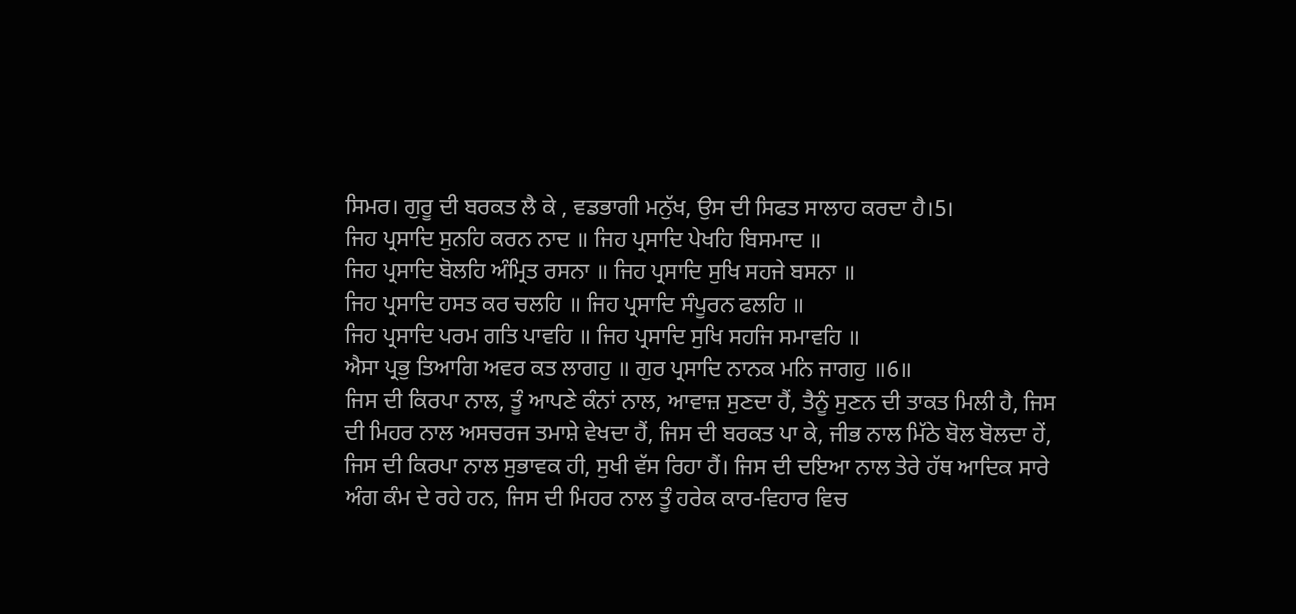ਸਿਮਰ। ਗੁਰੂ ਦੀ ਬਰਕਤ ਲੈ ਕੇ , ਵਡਭਾਗੀ ਮਨੁੱਖ, ਉਸ ਦੀ ਸਿਫਤ ਸਾਲਾਹ ਕਰਦਾ ਹੈ।5।
ਜਿਹ ਪ੍ਰਸਾਦਿ ਸੁਨਹਿ ਕਰਨ ਨਾਦ ॥ ਜਿਹ ਪ੍ਰਸਾਦਿ ਪੇਖਹਿ ਬਿਸਮਾਦ ॥
ਜਿਹ ਪ੍ਰਸਾਦਿ ਬੋਲਹਿ ਅੰਮ੍ਰਿਤ ਰਸਨਾ ॥ ਜਿਹ ਪ੍ਰਸਾਦਿ ਸੁਖਿ ਸਹਜੇ ਬਸਨਾ ॥
ਜਿਹ ਪ੍ਰਸਾਦਿ ਹਸਤ ਕਰ ਚਲਹਿ ॥ ਜਿਹ ਪ੍ਰਸਾਦਿ ਸੰਪੂਰਨ ਫਲਹਿ ॥
ਜਿਹ ਪ੍ਰਸਾਦਿ ਪਰਮ ਗਤਿ ਪਾਵਹਿ ॥ ਜਿਹ ਪ੍ਰਸਾਦਿ ਸੁਖਿ ਸਹਜਿ ਸਮਾਵਹਿ ॥
ਐਸਾ ਪ੍ਰਭੁ ਤਿਆਗਿ ਅਵਰ ਕਤ ਲਾਗਹੁ ॥ ਗੁਰ ਪ੍ਰਸਾਦਿ ਨਾਨਕ ਮਨਿ ਜਾਗਹੁ ॥6॥
ਜਿਸ ਦੀ ਕਿਰਪਾ ਨਾਲ, ਤੂੰ ਆਪਣੇ ਕੰਨਾਂ ਨਾਲ, ਆਵਾਜ਼ ਸੁਣਦਾ ਹੈਂ, ਤੈਨੂੰ ਸੁਣਨ ਦੀ ਤਾਕਤ ਮਿਲੀ ਹੈ, ਜਿਸ ਦੀ ਮਿਹਰ ਨਾਲ ਅਸਚਰਜ ਤਮਾਸ਼ੇ ਵੇਖਦਾ ਹੈਂ, ਜਿਸ ਦੀ ਬਰਕਤ ਪਾ ਕੇ, ਜੀਭ ਨਾਲ ਮਿੱਠੇ ਬੋਲ ਬੋਲਦਾ ਹੇਂ, ਜਿਸ ਦੀ ਕਿਰਪਾ ਨਾਲ ਸੁਭਾਵਕ ਹੀ, ਸੁਖੀ ਵੱਸ ਰਿਹਾ ਹੈਂ। ਜਿਸ ਦੀ ਦਇਆ ਨਾਲ ਤੇਰੇ ਹੱਥ ਆਦਿਕ ਸਾਰੇ ਅੰਗ ਕੰਮ ਦੇ ਰਹੇ ਹਨ, ਜਿਸ ਦੀ ਮਿਹਰ ਨਾਲ ਤੂੰ ਹਰੇਕ ਕਾਰ-ਵਿਹਾਰ ਵਿਚ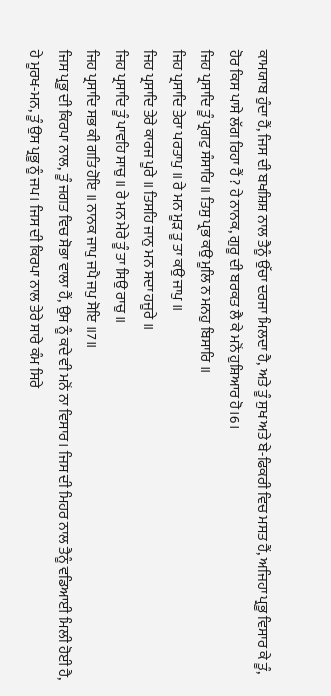ਕਾਮਯਾਬ ਹੁੰਦਾ ਹੈਂ, ਜਿਸ ਦੀ ਬਖਸ਼ਿਸ਼ ਨਾਲ ਤੈਨੂੰ ਉੱਚਾ ਦਰਜਾ ਮਿਲਦਾ ਹੈ, ਅਤੇ ਤੂੰ ਸੁਖ ਅਤੇ ਬੇ-ਫਿਕਰੀ ਵਿਚ ਮਸਤ ਹੈਂ, ਅਜਿਹਾ ਪ੍ਰਭੂ ਵਿਸਾਰ ਕੇ ਤੂੰ, ਹੋਰ ਕਿਸ ਪਾਸੇ ਲੱਗ ਰਿਹਾ ਹੈਂ ? ਹੇ ਨਾਨਕ, ਗੁਰੂ ਦੀ ਬਰਕਤ ਲੈ ਕੇ ਮਨੋਂ ਹੁਸ਼ਿਆਰ ਹੋ।6।
ਜਿਹ ਪ੍ਰਸਾਦਿ ਤੂੰ ਪ੍ਰਗਟੁ ਸੰਸਾਰਿ ॥ ਤਿਸੁ ਪ੍ਰਭ ਕਉ ਮੂਲਿ ਨ ਮਨਹੁ ਬਿਸਾਰਿ ॥
ਜਿਹ ਪ੍ਰਸਾਦਿ ਤੇਰਾ ਪਰਤਾਪੁ ॥ ਰੇ ਮਨ ਮੂੜ ਤੂ ਤਾ ਕਉ ਜਾਪੁ ॥
ਜਿਹ ਪ੍ਰਸਾਦਿ ਤੇਰੇ ਕਾਰਜ ਪੂਰੇ ॥ ਤਿਸਹਿ ਜਾਨੁ ਮਨ ਸਦਾ ਹਜੂਰੇ ॥
ਜਿਹ ਪ੍ਰਸਾਦਿ ਤੂੰ ਪਾਵਹਿ ਸਾਚੁ ॥ ਰੇ ਮਨ ਮੇਰੇ ਤੂੰ ਤਾ ਸਿਉ ਰਾਚੁ ॥
ਜਿਹ ਪ੍ਰਸਾਦਿ ਸਭ ਕੀ ਗਤਿ ਹੋਇ ॥ ਨਾਨਕ ਜਾਪੁ ਜਪੈ ਜਪੁ ਸੋਇ ॥7॥
ਜਿਸ ਪ੍ਰਭੂ ਦੀ ਕਿਰਪਾ ਨਾਲ, ਤੂੰ ਜਗਤ ਵਿਚ ਸੋਭਾ ਵਾਲਾ ਹੈਂ, ਉਸ ਨੂੰ ਕਦੇ ਵੀ ਮਨੋਂ ਨਾ ਵਿਸਾਰ। ਜਿਸ ਦੀ ਮਿਹਰ ਨਾਲ ਤੈਨੂੰ ਵਡਿਆਈ ਮਿਲੀ ਹੋਈ ਹੈ, ਹੇ ਮੂਰਖ-ਮਨ, ਤੂੰ ਉਸ ਪ੍ਰਭੂ ਨੂੰ ਜਪ। ਜਿਸ ਦੀ ਕਿਰਪਾ ਨਾਲ ਤੇਰੇ ਸਾਰੇ ਕੰਮ ਸਿਰੇ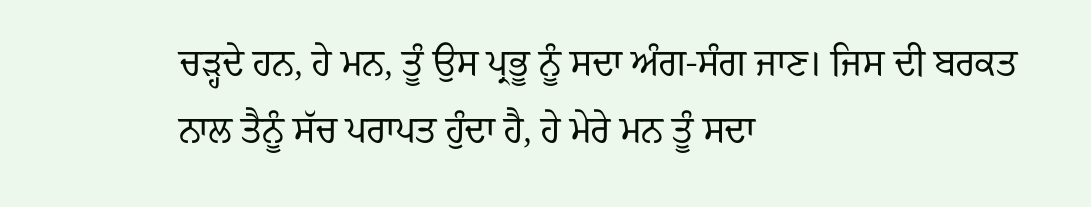ਚੜ੍ਹਦੇ ਹਨ, ਹੇ ਮਨ, ਤੂੰ ਉਸ ਪ੍ਰਭੂ ਨੂੰ ਸਦਾ ਅੰਗ-ਸੰਗ ਜਾਣ। ਜਿਸ ਦੀ ਬਰਕਤ ਨਾਲ ਤੈਨੂੰ ਸੱਚ ਪਰਾਪਤ ਹੁੰਦਾ ਹੈ, ਹੇ ਮੇਰੇ ਮਨ ਤੂੰ ਸਦਾ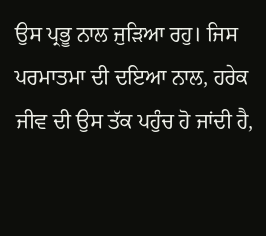ਉਸ ਪ੍ਰਭੂ ਨਾਲ ਜੁੜਿਆ ਰਹੁ। ਜਿਸ ਪਰਮਾਤਮਾ ਦੀ ਦਇਆ ਨਾਲ, ਹਰੇਕ ਜੀਵ ਦੀ ਉਸ ਤੱਕ ਪਹੁੰਚ ਹੋ ਜਾਂਦੀ ਹੈ,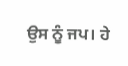ਉਸ ਨੂੰ ਜਪ। ਹੇ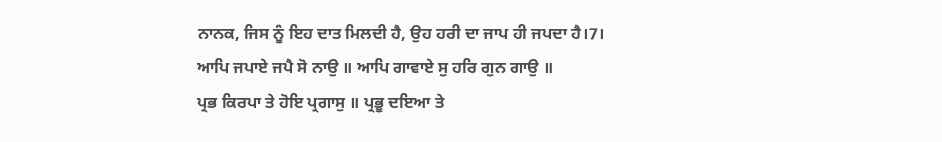ਨਾਨਕ, ਜਿਸ ਨੂੰ ਇਹ ਦਾਤ ਮਿਲਦੀ ਹੈ, ਉਹ ਹਰੀ ਦਾ ਜਾਪ ਹੀ ਜਪਦਾ ਹੈ।7।
ਆਪਿ ਜਪਾਏ ਜਪੈ ਸੋ ਨਾਉ ॥ ਆਪਿ ਗਾਵਾਏ ਸੁ ਹਰਿ ਗੁਨ ਗਾਉ ॥
ਪ੍ਰਭ ਕਿਰਪਾ ਤੇ ਹੋਇ ਪ੍ਰਗਾਸੁ ॥ ਪ੍ਰਭੂ ਦਇਆ ਤੇ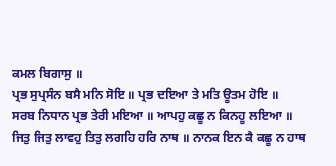ਕਮਲ ਬਿਗਾਸੁ ॥
ਪ੍ਰਭ ਸੁਪ੍ਰਸੰਨ ਬਸੈ ਮਨਿ ਸੋਇ ॥ ਪ੍ਰਭ ਦਇਆ ਤੇ ਮਤਿ ਊਤਮ ਹੋਇ ॥
ਸਰਬ ਨਿਧਾਨ ਪ੍ਰਭ ਤੇਰੀ ਮਇਆ ॥ ਆਪਹੁ ਕਛੂ ਨ ਕਿਨਹੂ ਲਇਆ ॥
ਜਿਤੁ ਜਿਤੁ ਲਾਵਹੁ ਤਿਤੁ ਲਗਹਿ ਹਰਿ ਨਾਥ ॥ ਨਾਨਕ ਇਨ ਕੈ ਕਛੂ ਨ ਹਾਥ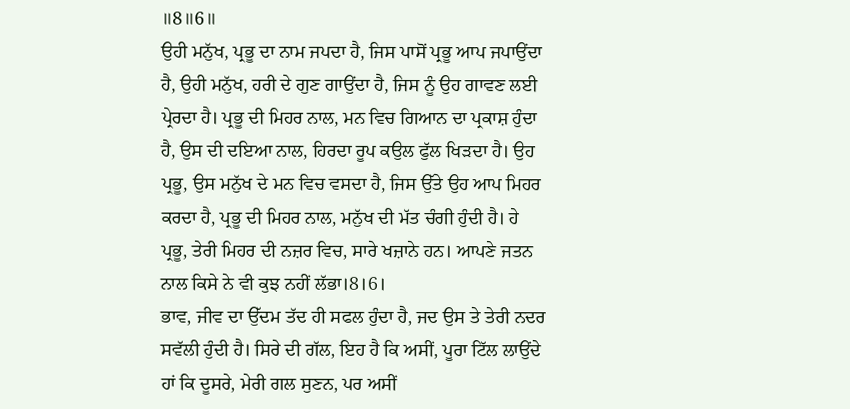॥8॥6॥
ਉਹੀ ਮਨੁੱਖ, ਪ੍ਰਭੂ ਦਾ ਨਾਮ ਜਪਦਾ ਹੈ, ਜਿਸ ਪਾਸੋਂ ਪ੍ਰਭੂ ਆਪ ਜਪਾਉਂਦਾ ਹੈ, ਉਹੀ ਮਨੁੱਖ, ਹਰੀ ਦੇ ਗੁਣ ਗਾਉਂਦਾ ਹੈ, ਜਿਸ ਨੂੰ ਉਹ ਗਾਵਣ ਲਈ ਪ੍ਰੇਰਦਾ ਹੈ। ਪ੍ਰਭੂ ਦੀ ਮਿਹਰ ਨਾਲ, ਮਨ ਵਿਚ ਗਿਆਨ ਦਾ ਪ੍ਰਕਾਸ਼ ਹੁੰਦਾ ਹੈ, ਉਸ ਦੀ ਦਇਆ ਨਾਲ, ਹਿਰਦਾ ਰੂਪ ਕਉਲ ਫੁੱਲ ਖਿੜਦਾ ਹੈ। ਉਹ ਪ੍ਰਭੂ, ਉਸ ਮਨੁੱਖ ਦੇ ਮਨ ਵਿਚ ਵਸਦਾ ਹੈ, ਜਿਸ ਉੱਤੇ ਉਹ ਆਪ ਮਿਹਰ ਕਰਦਾ ਹੈ, ਪ੍ਰਭੂ ਦੀ ਮਿਹਰ ਨਾਲ, ਮਨੁੱਖ ਦੀ ਮੱਤ ਚੰਗੀ ਹੁੰਦੀ ਹੈ। ਹੇ ਪ੍ਰਭੂ, ਤੇਰੀ ਮਿਹਰ ਦੀ ਨਜ਼ਰ ਵਿਚ, ਸਾਰੇ ਖਜ਼ਾਨੇ ਹਨ। ਆਪਣੇ ਜਤਨ ਨਾਲ ਕਿਸੇ ਨੇ ਵੀ ਕੁਝ ਨਹੀਂ ਲੱਭਾ।8।6।
ਭਾਵ, ਜੀਵ ਦਾ ਉੱਦਮ ਤੱਦ ਹੀ ਸਫਲ ਹੁੰਦਾ ਹੈ, ਜਦ ਉਸ ਤੇ ਤੇਰੀ ਨਦਰ ਸਵੱਲੀ ਹੁੰਦੀ ਹੈ। ਸਿਰੇ ਦੀ ਗੱਲ, ਇਹ ਹੈ ਕਿ ਅਸੀਂ, ਪੂਰਾ ਟਿੱਲ ਲਾਉਂਦੇ ਹਾਂ ਕਿ ਦੂਸਰੇ, ਮੇਰੀ ਗਲ ਸੁਣਨ, ਪਰ ਅਸੀਂ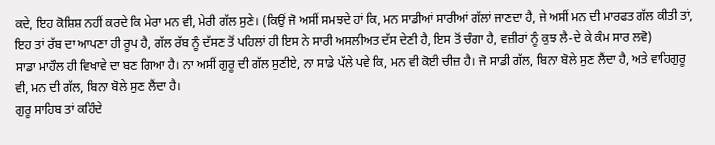ਕਦੇ, ਇਹ ਕੋਸ਼ਿਸ਼ ਨਹੀਂ ਕਰਦੇ ਕਿ ਮੇਰਾ ਮਨ ਵੀ, ਮੇਰੀ ਗੱਲ ਸੁਣੇ। (ਕਿਉਂ ਜੋ ਅਸੀਂ ਸਮਝਦੇ ਹਾਂ ਕਿ, ਮਨ ਸਾਡੀਆਂ ਸਾਰੀਆਂ ਗੱਲਾਂ ਜਾਣਦਾ ਹੈ, ਜੇ ਅਸੀਂ ਮਨ ਦੀ ਮਾਰਫਤ ਗੱਲ ਕੀਤੀ ਤਾਂ, ਇਹ ਤਾਂ ਰੱਬ ਦਾ ਆਪਣਾ ਹੀ ਰੂਪ ਹੈ, ਗੱਲ ਰੱਬ ਨੂੰ ਦੱਸਣ ਤੋਂ ਪਹਿਲਾਂ ਹੀ ਇਸ ਨੇ ਸਾਰੀ ਅਸਲੀਅਤ ਦੱਸ ਦੇਣੀ ਹੈ, ਇਸ ਤੋਂ ਚੰਗਾ ਹੈ, ਵਜ਼ੀਰਾਂ ਨੂੰ ਕੁਝ ਲੈ-ਦੇ ਕੇ ਕੰਮ ਸਾਰ ਲਵੋ)
ਸਾਡਾ ਮਾਹੌਲ ਹੀ ਵਿਖਾਵੇ ਦਾ ਬਣ ਗਿਆ ਹੈ। ਨਾ ਅਸੀਂ ਗੁਰੂ ਦੀ ਗੱਲ ਸੁਣੀਏ, ਨਾ ਸਾਡੇ ਪੱਲੇ ਪਵੇ ਕਿ, ਮਨ ਵੀ ਕੋਈ ਚੀਜ਼ ਹੈ। ਜੋ ਸਾਡੀ ਗੱਲ, ਬਿਨਾ ਬੋਲੇ ਸੁਣ ਲੈਂਦਾ ਹੈ, ਅਤੇ ਵਾਹਿਗੁਰੂ ਵੀ, ਮਨ ਦੀ ਗੱਲ, ਬਿਨਾ ਬੋਲੇ ਸੁਣ ਲੈਂਦਾ ਹੈ।
ਗੁਰੂ ਸਾਹਿਬ ਤਾਂ ਕਹਿੰਦੇ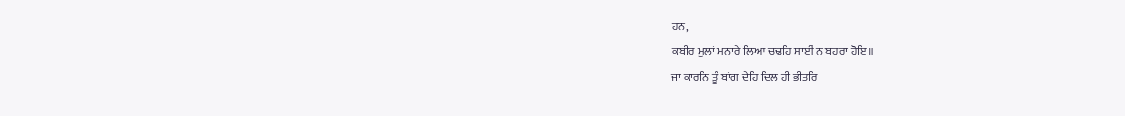ਹਨ,
ਕਬੀਰ ਮੁਲਾਂ ਮਨਾਰੇ ਲਿਆ ਚਢਹਿ ਸਾਈਂ ਨ ਬਹਰਾ ਹੋਇ॥
ਜਾ ਕਾਰਨਿ ਤੂੰ ਬਾਂਗ ਦੇਹਿ ਦਿਲ ਹੀ ਭੀਤਰਿ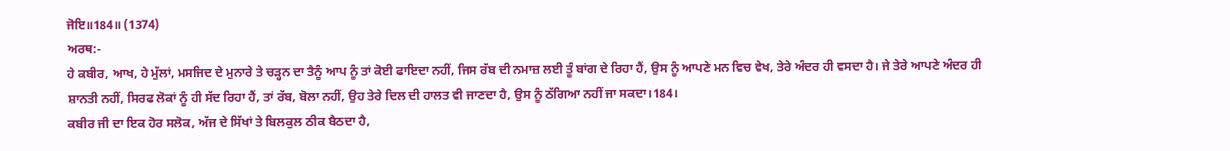ਜੋਇ॥184॥ (1374)
ਅਰਥ:-
ਹੇ ਕਬੀਰ, ਆਖ, ਹੇ ਮੁੱਲਾਂ, ਮਸਜਿਦ ਦੇ ਮੁਨਾਰੇ ਤੇ ਚੜ੍ਹਨ ਦਾ ਤੈਨੂੰ ਆਪ ਨੂੰ ਤਾਂ ਕੋਈ ਫਾਇਦਾ ਨਹੀਂ, ਜਿਸ ਰੱਬ ਦੀ ਨਮਾਜ਼ ਲਈ ਤੂੰ ਬਾਂਗ ਦੇ ਰਿਹਾ ਹੈਂ, ਉਸ ਨੂੰ ਆਪਣੇ ਮਨ ਵਿਚ ਵੇਖ, ਤੇਰੇ ਅੰਦਰ ਹੀ ਵਸਦਾ ਹੈ। ਜੇ ਤੇਰੇ ਆਪਣੇ ਅੰਦਰ ਹੀ ਸ਼ਾਨਤੀ ਨਹੀਂ, ਸਿਰਫ ਲੋਕਾਂ ਨੂੰ ਹੀ ਸੱਦ ਰਿਹਾ ਹੈਂ, ਤਾਂ ਰੱਬ, ਬੋਲਾ ਨਹੀਂ, ਉਹ ਤੇਰੇ ਦਿਲ ਦੀ ਹਾਲਤ ਵੀ ਜਾਣਦਾ ਹੈ, ਉਸ ਨੂੰ ਠੱਗਿਆ ਨਹੀਂ ਜਾ ਸਕਦਾ।184।
ਕਬੀਰ ਜੀ ਦਾ ਇਕ ਹੋਰ ਸਲੋਕ, ਅੱਜ ਦੇ ਸਿੱਖਾਂ ਤੇ ਬਿਲਕੁਲ ਠੀਕ ਬੈਠਦਾ ਹੈ,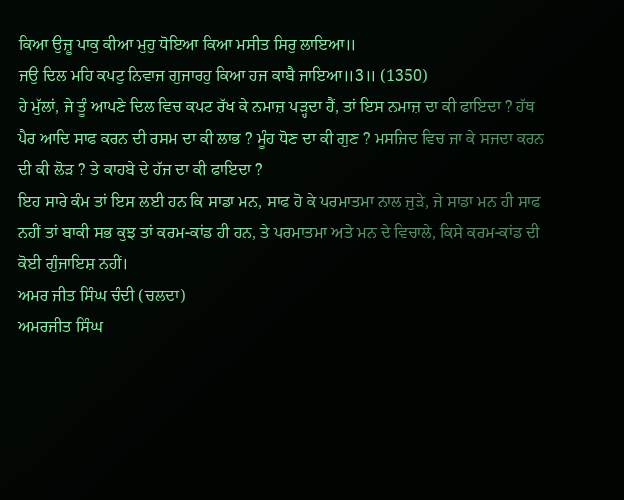ਕਿਆ ਉਜ਼ੂ ਪਾਕੁ ਕੀਆ ਮੁਹੁ ਧੋਇਆ ਕਿਆ ਮਸੀਤ ਸਿਰੁ ਲਾਇਆ॥
ਜਉ ਦਿਲ ਮਹਿ ਕਪਟੁ ਨਿਵਾਜ ਗੁਜਾਰਹੁ ਕਿਆ ਹਜ ਕਾਬੈ ਜਾਇਆ॥3॥ (1350)
ਹੇ ਮੁੱਲਾਂ, ਜੇ ਤੂੰ ਆਪਣੇ ਦਿਲ ਵਿਚ ਕਪਟ ਰੱਖ ਕੇ ਨਮਾਜ਼ ਪੜ੍ਹਦਾ ਹੈਂ, ਤਾਂ ਇਸ ਨਮਾਜ਼ ਦਾ ਕੀ ਫਾਇਦਾ ? ਹੱਥ ਪੈਰ ਆਦਿ ਸਾਫ ਕਰਨ ਦੀ ਰਸਮ ਦਾ ਕੀ ਲਾਭ ? ਮੂੰਹ ਧੋਣ ਦਾ ਕੀ ਗੁਣ ? ਮਸਜਿਦ ਵਿਚ ਜਾ ਕੇ ਸਜਦਾ ਕਰਨ ਦੀ ਕੀ ਲੋੜ ? ਤੇ ਕਾਹਬੇ ਦੇ ਹੱਜ ਦਾ ਕੀ ਫਾਇਦਾ ?
ਇਹ ਸਾਰੇ ਕੰਮ ਤਾਂ ਇਸ ਲਈ ਹਨ ਕਿ ਸਾਡਾ ਮਨ, ਸਾਫ ਹੋ ਕੇ ਪਰਮਾਤਮਾ ਨਾਲ ਜੁੜੇ, ਜੇ ਸਾਡਾ ਮਨ ਹੀ ਸਾਫ ਨਹੀਂ ਤਾਂ ਬਾਕੀ ਸਭ ਕੁਝ ਤਾਂ ਕਰਮ-ਕਾਂਡ ਹੀ ਹਨ, ਤੇ ਪਰਮਾਤਮਾ ਅਤੇ ਮਨ ਦੇ ਵਿਚਾਲੇ, ਕਿਸੇ ਕਰਮ-ਕਾਂਡ ਦੀ ਕੋਈ ਗੁੰਜਾਇਸ਼ ਨਹੀਂ।
ਅਮਰ ਜੀਤ ਸਿੰਘ ਚੰਦੀ (ਚਲਦਾ)
ਅਮਰਜੀਤ ਸਿੰਘ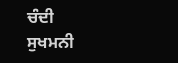ਚੰਦੀ
ਸੁਖਮਨੀ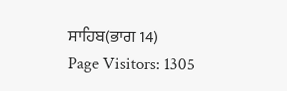ਸਾਹਿਬ(ਭਾਗ 14)
Page Visitors: 1305